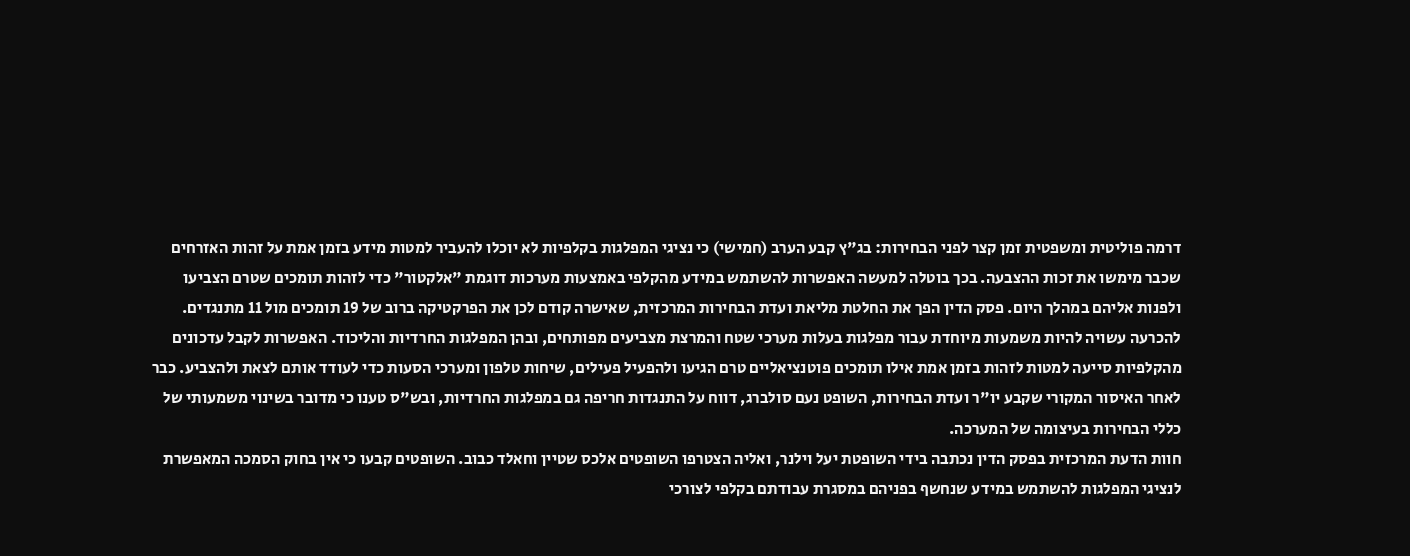דרמה פוליטית ומשפטית זמן קצר לפני הבחירות: בג"ץ קבע הערב (חמישי) כי נציגי המפלגות בקלפיות לא יוכלו להעביר למטות מידע בזמן אמת על זהות האזרחים שכבר מימשו את זכות ההצבעה. בכך בוטלה למעשה האפשרות להשתמש במידע מהקלפי באמצעות מערכות דוגמת "אלקטור" כדי לזהות תומכים שטרם הצביעו ולפנות אליהם במהלך היום. פסק הדין הפך את החלטת מליאת ועדת הבחירות המרכזית, שאישרה קודם לכן את הפרקטיקה ברוב של 19 תומכים מול 11 מתנגדים.
להכרעה עשויה להיות משמעות מיוחדת עבור מפלגות בעלות מערכי שטח והמרצת מצביעים מפותחים, ובהן המפלגות החרדיות והליכוד. האפשרות לקבל עדכונים מהקלפיות סייעה למטות לזהות בזמן אמת אילו תומכים פוטנציאליים טרם הגיעו ולהפעיל פעילים, שיחות טלפון ומערכי הסעות כדי לעודד אותם לצאת ולהצביע. כבר לאחר האיסור המקורי שקבע יו"ר ועדת הבחירות, השופט נעם סולברג, דווח על התנגדות חריפה גם במפלגות החרדיות, ובש"ס טענו כי מדובר בשינוי משמעותי של כללי הבחירות בעיצומה של המערכה.
חוות הדעת המרכזית בפסק הדין נכתבה בידי השופטת יעל וילנר, ואליה הצטרפו השופטים אלכס שטיין וחאלד כבוב. השופטים קבעו כי אין בחוק הסמכה המאפשרת לנציגי המפלגות להשתמש במידע שנחשף בפניהם במסגרת עבודתם בקלפי לצורכי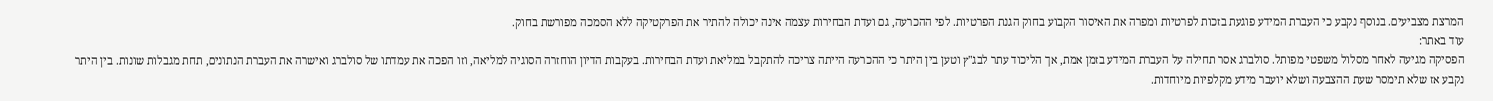המרצת מצביעים. בנוסף נקבע כי העברת המידע פוגעת בזכות לפרטיות ומפרה את האיסור הקבוע בחוק הגנת הפרטיות. לפי ההכרעה, גם ועדת הבחירות עצמה אינה יכולה להתיר את הפרקטיקה ללא הסמכה מפורשת בחוק.
עוד באתר:
הפסיקה מגיעה לאחר מסלול משפטי מפותל. סולברג אסר תחילה על העברת המידע בזמן אמת, אך הליכוד עתר לבג"ץ וטען בין היתר כי ההכרעה הייתה צריכה להתקבל במליאת ועדת הבחירות. בעקבות הדיון הוחזרה הסוגיה למליאה, וזו הפכה את עמדתו של סולברג ואישרה את העברת הנתונים, תחת מגבלות שונות. בין היתר נקבע אז שלא תימסר שעת ההצבעה ושלא יועבר מידע מקלפיות מיוחדות.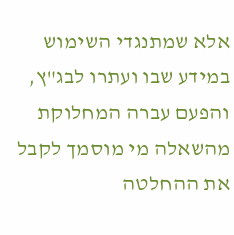אלא שמתנגדי השימוש במידע שבו ועתרו לבג"ץ, והפעם עברה המחלוקת מהשאלה מי מוסמך לקבל את ההחלטה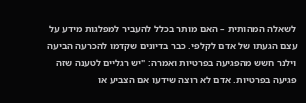לשאלה המהותית – האם מותר בכלל להעביר למפלגות מידע על עצם הגעתו של אדם לקלפי. כבר בדיונים שקדמו להכרעה הביעה וילנר חשש מהפגיעה בפרטיות ואמרה: "יש רגליים לטענה שזה פגיעה בפרטיות. אדם לא רוצה שידעו אם הצביע או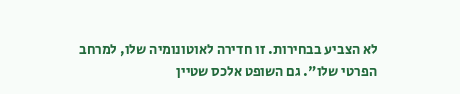לא הצביע בבחירות. זו חדירה לאוטונומיה שלו, למרחב הפרטי שלו". גם השופט אלכס שטיין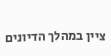ציין במהלך הדיונים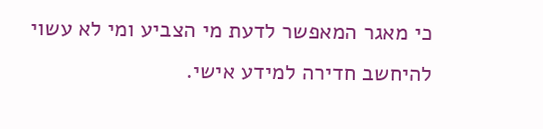כי מאגר המאפשר לדעת מי הצביע ומי לא עשוי להיחשב חדירה למידע אישי.